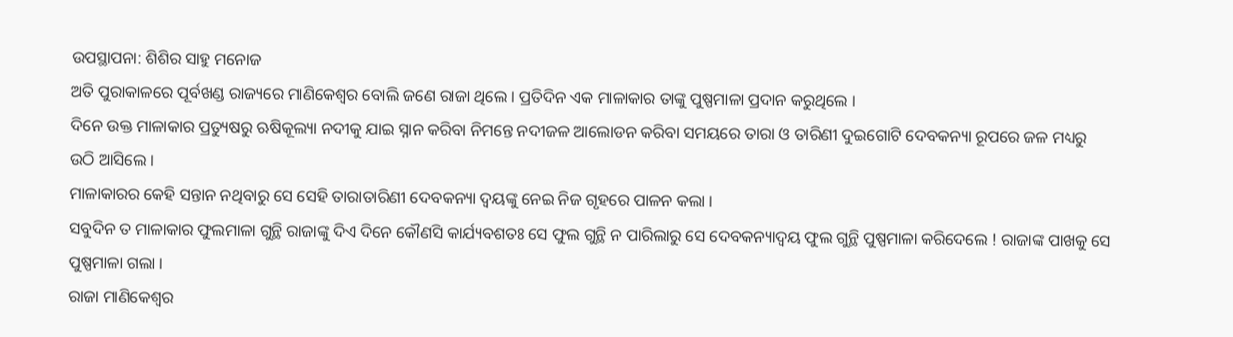ଉପସ୍ଥାପନା: ଶିଶିର ସାହୁ ମନୋଜ
ଅତି ପୁରାକାଳରେ ପୂର୍ବଖଣ୍ଡ ରାଜ୍ୟରେ ମାଣିକେଶ୍ଵର ବୋଲି ଜଣେ ରାଜା ଥିଲେ । ପ୍ରତିଦିନ ଏକ ମାଳାକାର ତାଙ୍କୁ ପୁଷ୍ପମାଳା ପ୍ରଦାନ କରୁଥିଲେ ।
ଦିନେ ଉକ୍ତ ମାଳାକାର ପ୍ରତ୍ୟୁଷରୁ ଋଷିକୂଲ୍ୟା ନଦୀକୁ ଯାଇ ସ୍ନାନ କରିବା ନିମନ୍ତେ ନଦୀଜଳ ଆଲୋଡନ କରିବା ସମୟରେ ତାରା ଓ ତାରିଣୀ ଦୁଇଗୋଟି ଦେବକନ୍ୟା ରୂପରେ ଜଳ ମଧ୍ୟରୁ ଉଠି ଆସିଲେ ।
ମାଳାକାରର କେହି ସନ୍ତାନ ନଥିବାରୁ ସେ ସେହି ତାରାତାରିଣୀ ଦେବକନ୍ୟା ଦ୍ଵୟଙ୍କୁ ନେଇ ନିଜ ଗୃହରେ ପାଳନ କଲା ।
ସବୁଦିନ ତ ମାଳାକାର ଫୁଲମାଳା ଗୁନ୍ଥି ରାଜାଙ୍କୁ ଦିଏ ଦିନେ କୌଣସି କାର୍ଯ୍ୟବଶତଃ ସେ ଫୁଲ ଗୁନ୍ଥି ନ ପାରିଲାରୁ ସେ ଦେବକନ୍ୟାଦ୍ଵୟ ଫୁଲ ଗୁନ୍ଥି ପୁଷ୍ପମାଳା କରିଦେଲେ ! ରାଜାଙ୍କ ପାଖକୁ ସେ ପୁଷ୍ପମାଳା ଗଲା ।
ରାଜା ମାଣିକେଶ୍ଵର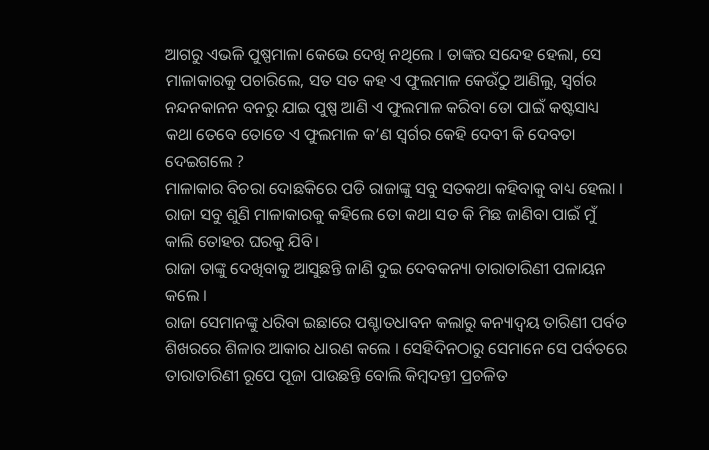ଆଗରୁ ଏଭଳି ପୁଷ୍ପମାଳା କେଭେ ଦେଖି ନଥିଲେ । ତାଙ୍କର ସନ୍ଦେହ ହେଲା, ସେ ମାଳାକାରକୁ ପଚାରିଲେ, ସତ ସତ କହ ଏ ଫୁଲମାଳ କେଉଁଠୁ ଆଣିଲୁ, ସ୍ଵର୍ଗର ନନ୍ଦନକାନନ ବନରୁ ଯାଇ ପୁଷ୍ପ ଆଣି ଏ ଫୁଲମାଳ କରିବା ତୋ ପାଇଁ କଷ୍ଟସାଧ୍ୟ କଥା ତେବେ ତୋତେ ଏ ଫୁଲମାଳ କ’ଣ ସ୍ଵର୍ଗର କେହି ଦେବୀ କି ଦେବତା ଦେଇଗଲେ ?
ମାଳାକାର ବିଚରା ଦୋଛକିରେ ପଡି ରାଜାଙ୍କୁ ସବୁ ସତକଥା କହିବାକୁ ବାଧ୍ୟ ହେଲା । ରାଜା ସବୁ ଶୁଣି ମାଳାକାରକୁ କହିଲେ ତୋ କଥା ସତ କି ମିଛ ଜାଣିବା ପାଇଁ ମୁଁ କାଲି ତୋହର ଘରକୁ ଯିବି।
ରାଜା ତାଙ୍କୁ ଦେଖିବାକୁ ଆସୁଛନ୍ତି ଜାଣି ଦୁଇ ଦେବକନ୍ୟା ତାରାତାରିଣୀ ପଳାୟନ କଲେ ।
ରାଜା ସେମାନଙ୍କୁ ଧରିବା ଇଛାରେ ପଶ୍ଚାତଧାବନ କଲାରୁ କନ୍ୟାଦ୍ଵୟ ତାରିଣୀ ପର୍ବତ ଶିଖରରେ ଶିଳାର ଆକାର ଧାରଣ କଲେ । ସେହିଦିନଠାରୁ ସେମାନେ ସେ ପର୍ବତରେ ତାରାତାରିଣୀ ରୂପେ ପୂଜା ପାଉଛନ୍ତି ବୋଲି କିମ୍ବଦନ୍ତୀ ପ୍ରଚଳିତ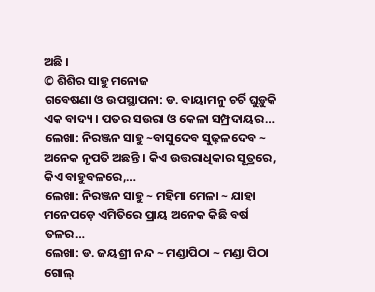ଅଛି ।
© ଶିଶିର ସାହୁ ମନୋଜ
ଗବେଷଣା ଓ ଉପସ୍ଥାପନା: ଡ. ବାୟାମନୁ ଚର୍ଚି ଘୁଡ଼ୁକି ଏକ ବାଦ୍ୟ । ପତର ସଉରା ଓ କେଳା ସମ୍ପ୍ରଦାୟର…
ଲେଖା: ନିରଞ୍ଜନ ସାହୁ ~ବାସୁଦେବ ସୁଢ଼ଳଦେବ ~ ଅନେକ ନୃପତି ଅଛନ୍ତି । କିଏ ଉତ୍ତରାଧିକାର ସୂତ୍ରରେ, କିଏ ବାହୁବଳରେ,…
ଲେଖା: ନିରଞ୍ଜନ ସାହୁ ~ ମହିମା ମେଳା ~ ଯାହା ମନେପଡ଼େ ଏମିତିରେ ପ୍ରାୟ ଅନେକ କିଛି ବର୍ଷ ତଳର…
ଲେଖା: ଡ. ଜୟଶ୍ରୀ ନନ୍ଦ ~ ମଣ୍ଡାପିଠା ~ ମଣ୍ଡା ପିଠା ଗୋଲ୍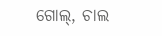ଗୋଲ୍, ଚାଲ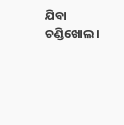ଯିବା ଚଣ୍ଡିଖୋଲ।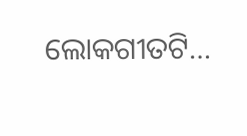ଲୋକଗୀତଟି…